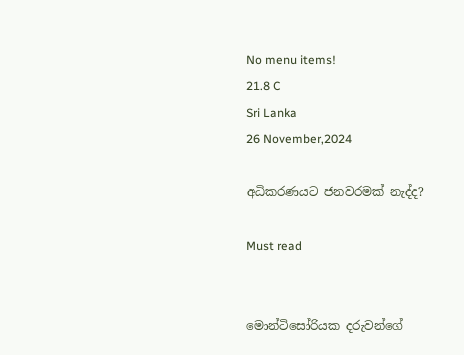No menu items!
21.8 C
Sri Lanka
26 November,2024

අධිකරණයට ජනවරමක් නැද්ද?

Must read


මොන්ටිසෝරියක දරුවන්ගේ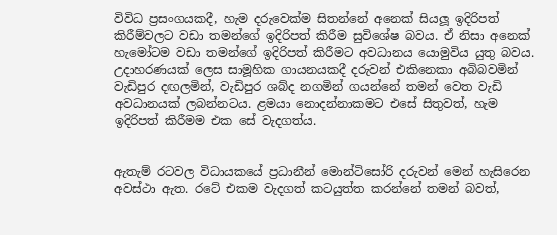විවිධ ප්‍රසංගයකදී, හැම දරුවෙක්ම සිතන්නේ අනෙක් සියලූ ඉදිරිපත් කිරීම්වලට වඩා තමන්ගේ ඉදිරිපත් කිරීම සුවිශේෂ බවය. ඒ නිසා අනෙක් හැමෝටම වඩා තමන්ගේ ඉදිරිපත් කිරීමට අවධානය යොමුවිය යුතු බවය. උදාහරණයක් ලෙස සාමූහික ගායනයකදී දරුවන් එකිනෙකා අබිබවමින් වැඩිපුර දඟලමින්, වැඩිපුර ශබ්ද නගමින් ගයන්නේ තමන් වෙත වැඩි අවධානයක් ලබන්නටය. ළමයා නොදන්නාකමට එසේ සිතුවත්, හැම ඉදිරිපත් කිරීමම එක සේ වැදගත්ය.


ඇතැම් රටවල විධායකයේ ප්‍රධානීන් මොන්ටිසෝරි දරුවන් මෙන් හැසිරෙන අවස්ථා ඇත. රටේ එකම වැදගත් කටයුත්ත කරන්නේ තමන් බවත්,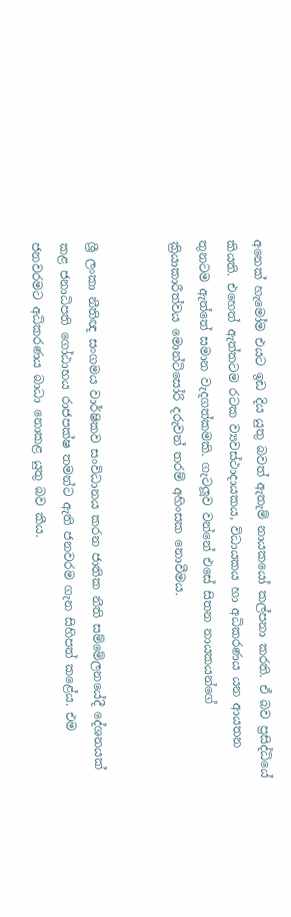අනෙක් හැමෝම එයට ඉඩ දිය යුතු බවත් ඇතැම් නායකයෝ කල්පනා කරති. ඒ බව ප්‍රසිද්ධියේ කියති. එහෙත් ඇත්තටම රටක ව්‍යවස්ථාදායකය, විධායකය හා අධිකරණය යන ආයතන තුනටම ඇත්තේ සමාන වැදගත්කමකි. ගැටලූව වන්නේ එසේ සිතන නායකයන්ගේ ක්‍රියාකාරීත්වය මොන්ටිසෝරි දරුවන් තරම් අහිංසක නොවීමය.


ශ්‍රී ලංකා නීතිඥ සංගමය වාර්ෂිකව සංවිධානය කරන ජාතික නීති සම්මේලනයේදී දේශනයක් කළ ජනාධිපති ගෝඨාභය රාජපක්ෂ තමන්ට ඇති ජනවරම ගැන සිහිපත් කළේය. එම ජනවරමට අධිකරණය බාධා නොකළ යුතු බව කීය.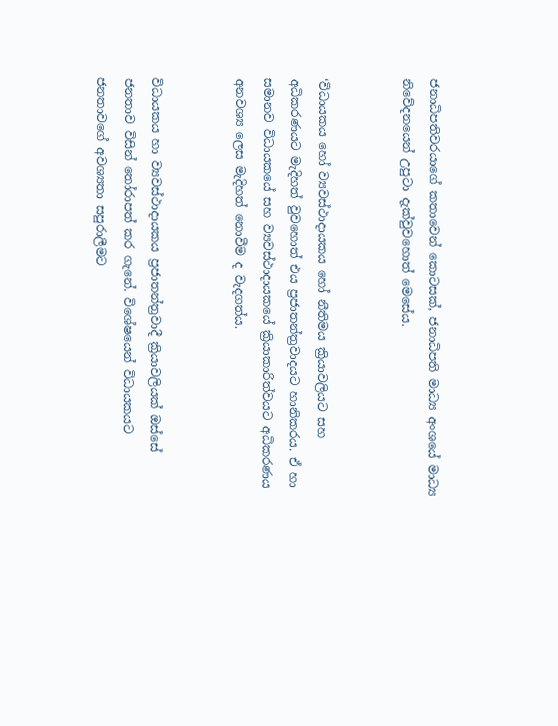ජනාධිපතිවරයාගේ කතාවෙන් කොටසක්, ජනාධිපති මාධ්‍ය අංශයේ මාධ්‍ය නිවේදනයෙන් උපුටා දැක්වුවහොත් මෙසේය.


‘විධායකය හෝ ව්‍යවස්ථාදායකය හෝ නීතිමය ක්‍රියාවලියට සහ අධිකරණයට මැදිහත් වුවහොත් එය ප්‍රජාතන්ත්‍රවාදයට හානිකරය. ඒ හා සමානව විධායකයේ සහ ව්‍යවස්ථාදායකයේ ක්‍රියාකාරිත්වයට අධිකරණය අනවශ්‍ය ලෙස මැදිහත් නොවීම ද වැදගත්ය.


විධායකය හා ව්‍යවස්ථාදායකය ප්‍රජාතන්ත්‍රවාදී ක්‍රියාවලියක් ඔස්සේ ජනතාව විසින් තෝරාපත් කර ගැනේ. විශේෂයෙන් විධායකයට ජනතාවගේ අවශ්‍යතා සපුරාලීමට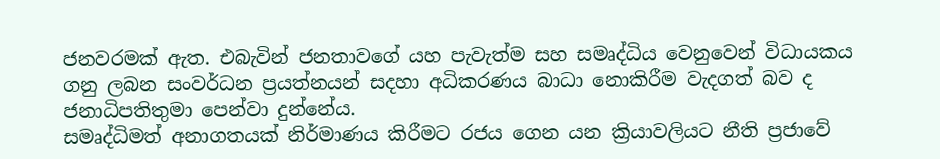ජනවරමක් ඇත. එබැවින් ජනතාවගේ යහ පැවැත්ම සහ සමෘද්ධිය වෙනුවෙන් විධායකය ගනු ලබන සංවර්ධන ප්‍රයත්නයන් සදහා අධිකරණය බාධා නොකිරීම වැදගත් බව ද ජනාධිපතිතුමා පෙන්වා දුන්නේය.
සමෘද්ධිමත් අනාගතයක් නිර්මාණය කිරීමට රජය ගෙන යන ක්‍රියාවලියට නීති ප්‍රජාවේ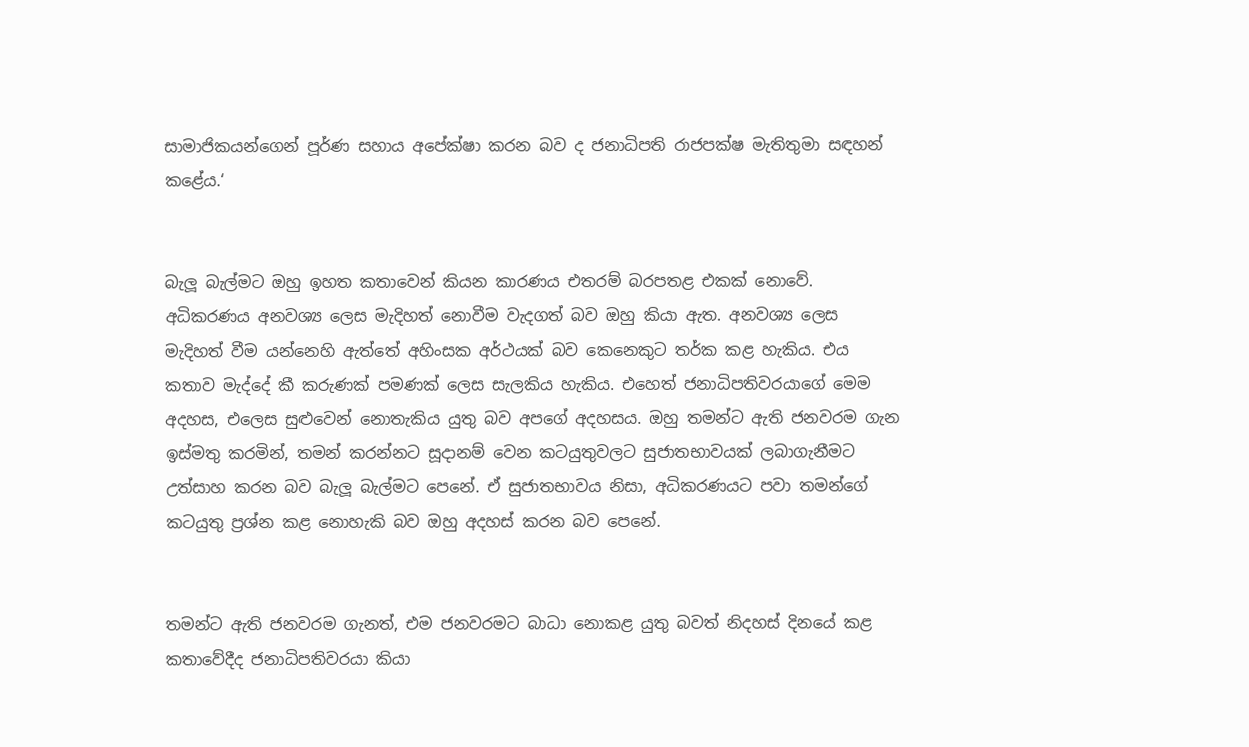සාමාජිකයන්ගෙන් පූර්ණ සහාය අපේක්ෂා කරන බව ද ජනාධිපති රාජපක්ෂ මැතිතුමා සඳහන් කළේය.‘


බැලූ බැල්මට ඔහු ඉහත කතාවෙන් කියන කාරණය එතරම් බරපතළ එකක් නොවේ. අධිකරණය අනවශ්‍ය ලෙස මැදිහත් නොවීම වැදගත් බව ඔහු කියා ඇත. අනවශ්‍ය ලෙස මැදිහත් වීම යන්නෙහි ඇත්තේ අහිංසක අර්ථයක් බව කෙනෙකුට තර්ක කළ හැකිය. එය කතාව මැද්දේ කී කරුණක් පමණක් ලෙස සැලකිය හැකිය. එහෙත් ජනාධිපතිවරයාගේ මෙම අදහස, එලෙස සුළුවෙන් නොතැකිය යුතු බව අපගේ අදහසය. ඔහු තමන්ට ඇති ජනවරම ගැන ඉස්මතු කරමින්, තමන් කරන්නට සූදානම් වෙන කටයුතුවලට සුජාතභාවයක් ලබාගැනීමට උත්සාහ කරන බව බැලූ බැල්මට පෙනේ. ඒ සුජාතභාවය නිසා, අධිකරණයට පවා තමන්ගේ කටයුතු ප්‍රශ්න කළ නොහැකි බව ඔහු අදහස් කරන බව පෙනේ.


තමන්ට ඇති ජනවරම ගැනත්, එම ජනවරමට බාධා නොකළ යුතු බවත් නිදහස් දිනයේ කළ කතාවේදීද ජනාධිපතිවරයා කියා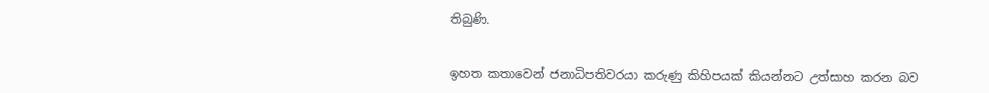තිබුණි.


ඉහත කතාවෙන් ජනාධිපතිවරයා කරුණු කිහිපයක් කියන්නට උත්සාහ කරන බව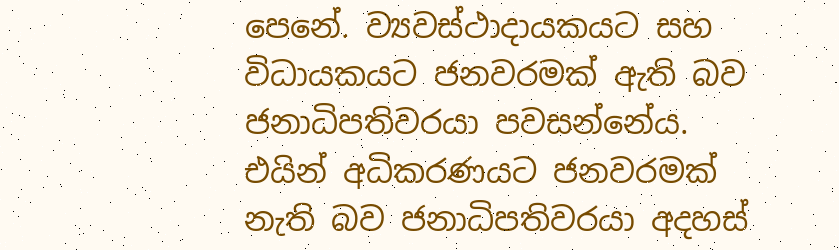පෙනේ. ව්‍යවස්ථාදායකයට සහ විධායකයට ජනවරමක් ඇති බව ජනාධිපතිවරයා පවසන්නේය. එයින් අධිකරණයට ජනවරමක් නැති බව ජනාධිපතිවරයා අදහස්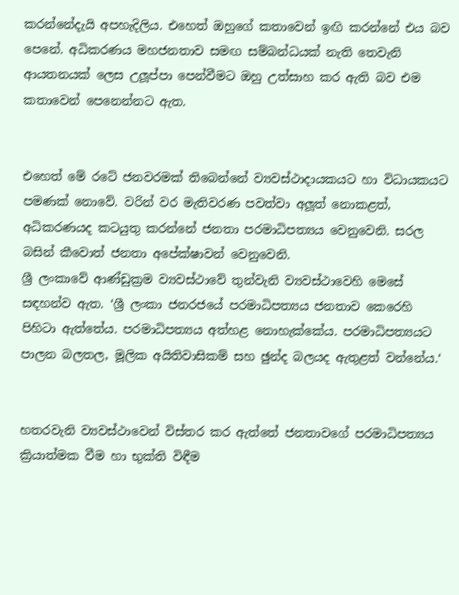කරන්නේදැයි අපහැදිලිය. එහෙත් ඔහුගේ කතාවෙන් ඉඟි කරන්නේ එය බව පෙනේ. අධිකරණය මහජනතාව සමඟ සම්බන්ධයක් නැති තෙවැනි ආයතනයක් ලෙස උලූප්පා පෙන්වීමට ඔහු උත්සාහ කර ඇති බව එම කතාවෙන් පෙනෙන්නට ඇත.


එහෙත් මේ රටේ ජනවරමක් තිබෙන්නේ ව්‍යවස්ථාදායකයට හා විධායකයට පමණක් නොවේ. වරින් වර මැතිවරණ පවත්වා අලූත් නොකළත්, අධිකරණයද කටයුතු කරන්නේ ජනතා පරමාධිපත්‍යය වෙනුවෙනි. සරල බසින් කීවොත් ජනතා අපේක්ෂාවන් වෙනුවෙනි.
ශ්‍රී ලංකාවේ ආණ්ඩුක්‍රම ව්‍යවස්ථාවේ තුන්වැනි ව්‍යවස්ථාවෙහි මෙසේ සඳහන්ව ඇත. ‘ශ්‍රී ලංකා ජනරජයේ පරමාධිපත්‍යය ජනතාව කෙරෙහි පිහිටා ඇත්තේය. පරමාධිපත්‍යය අත්හළ නොහැක්කේය. පරමාධිපත්‍යයට පාලන බලතල, මූලික අයිතිවාසිකම් සහ ඡුන්ද බලයද ඇතුළත් වන්නේය.‘


හතරවැනි ව්‍යවස්ථාවෙන් විස්තර කර ඇත්තේ ජනතාවගේ පරමාධිපත්‍යය ක්‍රියාත්මක වීම හා භුක්ති විඳීම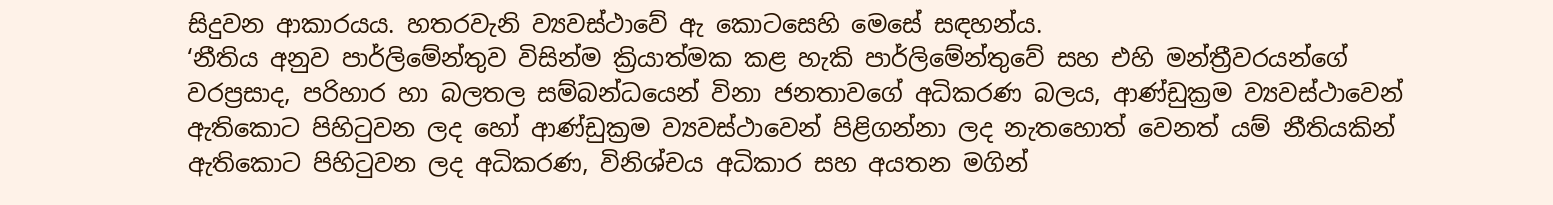සිදුවන ආකාරයය. හතරවැනි ව්‍යවස්ථාවේ ඇ කොටසෙහි මෙසේ සඳහන්ය.
‘නීතිය අනුව පාර්ලිමේන්තුව විසින්ම ක්‍රියාත්මක කළ හැකි පාර්ලිමේන්තුවේ සහ එහි මන්ත්‍රීවරයන්ගේ වරප්‍රසාද, පරිහාර හා බලතල සම්බන්ධයෙන් විනා ජනතාවගේ අධිකරණ බලය, ආණ්ඩුක්‍රම ව්‍යවස්ථාවෙන් ඇතිකොට පිහිටුවන ලද හෝ ආණ්ඩුක්‍රම ව්‍යවස්ථාවෙන් පිළිගන්නා ලද නැතහොත් වෙනත් යම් නීතියකින් ඇතිකොට පිහිටුවන ලද අධිකරණ, විනිශ්චය අධිකාර සහ අයතන මගින්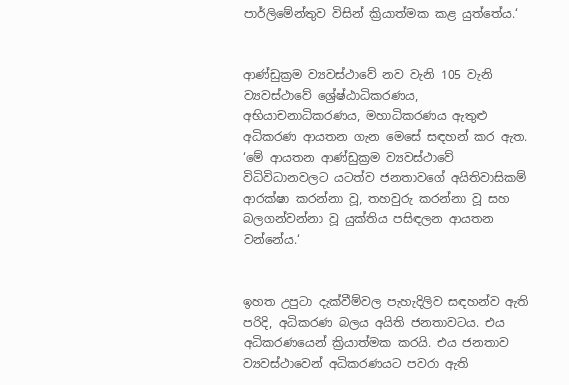පාර්ලිමේන්තුව විසින් ක්‍රියාත්මක කළ යුත්තේය.‘


ආණ්ඩුක්‍රම ව්‍යවස්ථාවේ නව වැනි 105 වැනි ව්‍යවස්ථාවේ ශ්‍රේෂ්ඨාධිකරණය, අභියාචනාධිකරණය, මහාධිකරණය ඇතුළු අධිකරණ ආයතන ගැන මෙසේ සඳහන් කර ඇත.
‘මේ ආයතන ආණ්ඩුක්‍රම ව්‍යවස්ථාවේ විධිවිධානවලට යටත්ව ජනතාවගේ අයිතිවාසිකම් ආරක්ෂා කරන්නා වූ, තහවුරු කරන්නා වූ සහ බලගන්වන්නා වූ යුක්තිය පසිඳලන ආයතන වන්නේය.‘


ඉහත උපුටා දැක්වීම්වල පැහැදිලිව සඳහන්ව ඇති පරිදි, අධිකරණ බලය අයිති ජනතාවටය. එය අධිකරණයෙන් ක්‍රියාත්මක කරයි. එය ජනතාව ව්‍යවස්ථාවෙන් අධිකරණයට පවරා ඇති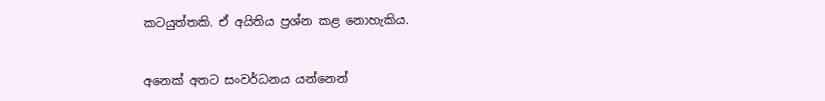කටයුත්තකි. ඒ අයිතිය ප්‍රශ්න කළ නොහැකිය.


අනෙක් අතට සංවර්ධනය යන්නෙන්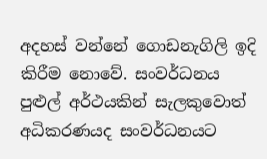අදහස් වන්නේ ගොඩනැගිලි ඉදි කිරීම නොවේ. සංවර්ධනය පුළුල් අර්ථයකින් සැලකුවොත් අධිකරණයද සංවර්ධනයට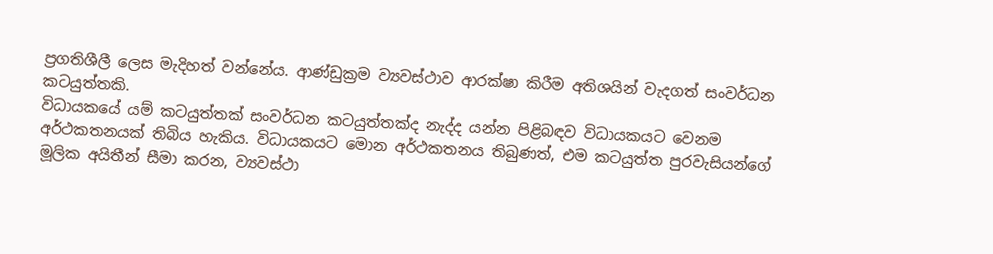ප්‍රගතිශීලී ලෙස මැදිහත් වන්නේය. ආණ්ඩුක්‍රම ව්‍යවස්ථාව ආරක්ෂා කිරීම අතිශයින් වැදගත් සංවර්ධන කටයුත්තකි.
විධායකයේ යම් කටයුත්තක් සංවර්ධන කටයුත්තක්ද නැද්ද යන්න පිළිබඳව විධායකයට වෙනම අර්ථකතනයක් තිබිය හැකිය. විධායකයට මොන අර්ථකතනය තිබුණත්, එම කටයුත්ත පුරවැසියන්ගේ මූලික අයිතීන් සීමා කරන, ව්‍යවස්ථා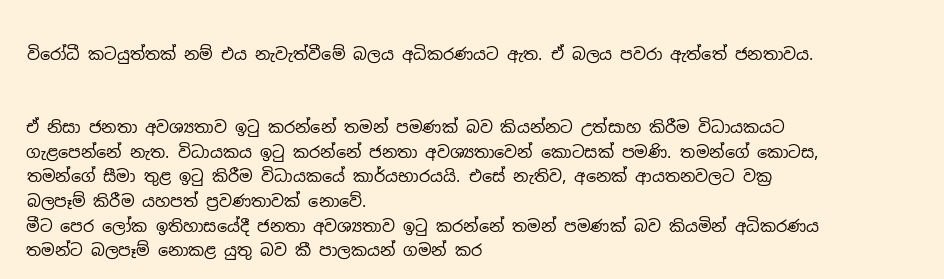විරෝධී කටයුත්තක් නම් එය නැවැත්වීමේ බලය අධිකරණයට ඇත. ඒ බලය පවරා ඇත්තේ ජනතාවය.


ඒ නිසා ජනතා අවශ්‍යතාව ඉටු කරන්නේ තමන් පමණක් බව කියන්නට උත්සාහ කිරීම විධායකයට ගැළපෙන්නේ නැත. විධායකය ඉටු කරන්නේ ජනතා අවශ්‍යතාවෙන් කොටසක් පමණි. තමන්ගේ කොටස, තමන්ගේ සීමා තුළ ඉටු කිරීම විධායකයේ කාර්යභාරයයි. එසේ නැතිව, අනෙක් ආයතනවලට වක්‍ර බලපෑම් කිරීම යහපත් ප්‍රවණතාවක් නොවේ.
මීට පෙර ලෝක ඉතිහාසයේදී ජනතා අවශ්‍යතාව ඉටු කරන්නේ තමන් පමණක් බව කියමින් අධිකරණය තමන්ට බලපෑම් නොකළ යුතු බව කී පාලකයන් ගමන් කර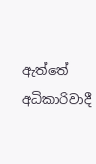ඇත්තේ අධිකාරිවාදී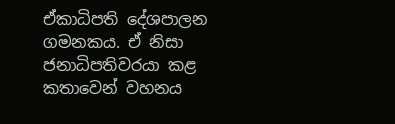ඒකාධිපති දේශපාලන ගමනකය. ඒ නිසා ජනාධිපතිවරයා කළ කතාවෙන් වහනය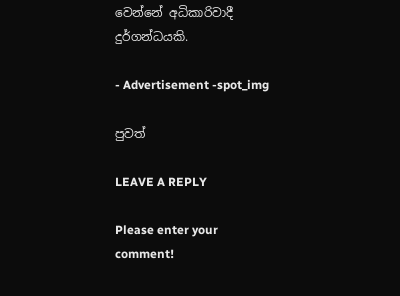වෙන්නේ අධිකාරිවාදී දුර්ගන්ධයකි.

- Advertisement -spot_img

පුවත්

LEAVE A REPLY

Please enter your comment!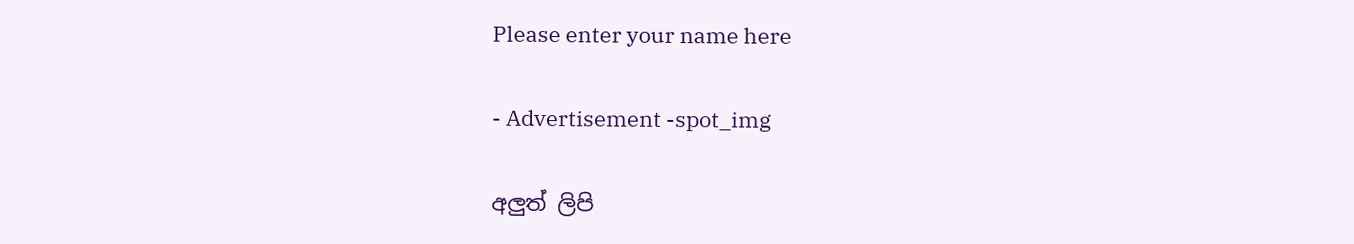Please enter your name here

- Advertisement -spot_img

අලුත් ලිපි